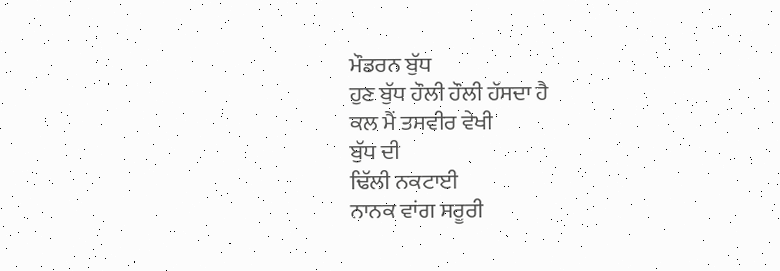ਮੌਡਰਨ ਬੁੱਧ
ਹੁਣ ਬੁੱਧ ਹੌਲੀ ਹੌਲੀ ਹੱਸਦਾ ਹੈ
ਕਲ ਮੈਂ ਤਸਵੀਰ ਵੇਖੀ
ਬੁੱਧ ਦੀ
ਢਿੱਲੀ ਨਕਟਾਈ
ਨਾਨਕ ਵਾਂਗ ਸਰੂਰੀ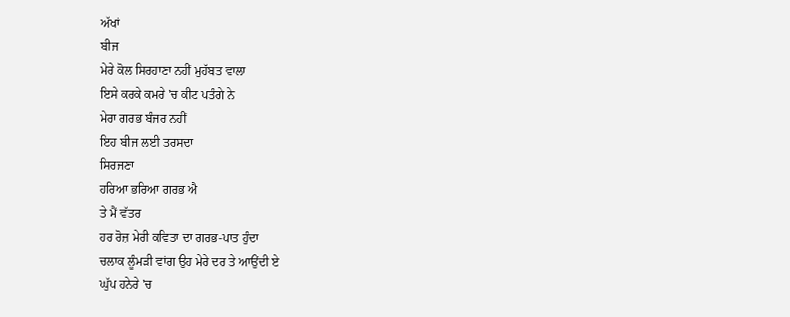ਅੱਖਾਂ
ਬੀਜ
ਮੇਰੇ ਕੋਲ ਸਿਰਹਾਣਾ ਨਹੀਂ ਮੁਹੱਬਤ ਵਾਲਾ
ਇਸੇ ਕਰਕੇ ਕਮਰੇ 'ਚ ਕੀਟ ਪਤੰਗੇ ਨੇ
ਮੇਰਾ ਗਰਭ ਬੰਜਰ ਨਹੀਂ
ਇਹ ਬੀਜ ਲਈ ਤਰਸਦਾ
ਸਿਰਜਣਾ
ਹਰਿਆ ਭਰਿਆ ਗਰਭ ਐ
ਤੇ ਮੈਂ ਵੱਤਰ
ਹਰ ਰੋਜ਼ ਮੇਰੀ ਕਵਿਤਾ ਦਾ ਗਰਭ-ਪਾਤ ਹੁੰਦਾ
ਚਲਾਕ ਲੂੰਮੜੀ ਵਾਂਗ ਉਹ ਮੇਰੇ ਦਰ ਤੇ ਆਉਂਦੀ ਏ
ਘੁੱਪ ਹਨੇਰੇ 'ਚ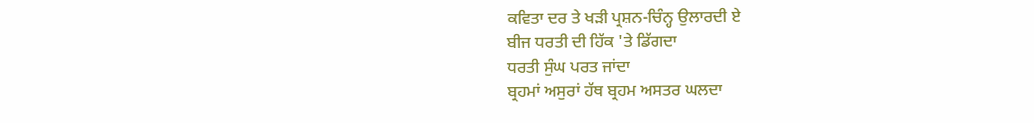ਕਵਿਤਾ ਦਰ ਤੇ ਖੜੀ ਪ੍ਰਸ਼ਨ-ਚਿੰਨ੍ਹ ਉਲਾਰਦੀ ਏ
ਬੀਜ ਧਰਤੀ ਦੀ ਹਿੱਕ 'ਤੇ ਡਿੱਗਦਾ
ਧਰਤੀ ਸੁੰਘ ਪਰਤ ਜਾਂਦਾ
ਬ੍ਰਹਮਾਂ ਅਸੁਰਾਂ ਹੱਥ ਬ੍ਰਹਮ ਅਸਤਰ ਘਲਦਾ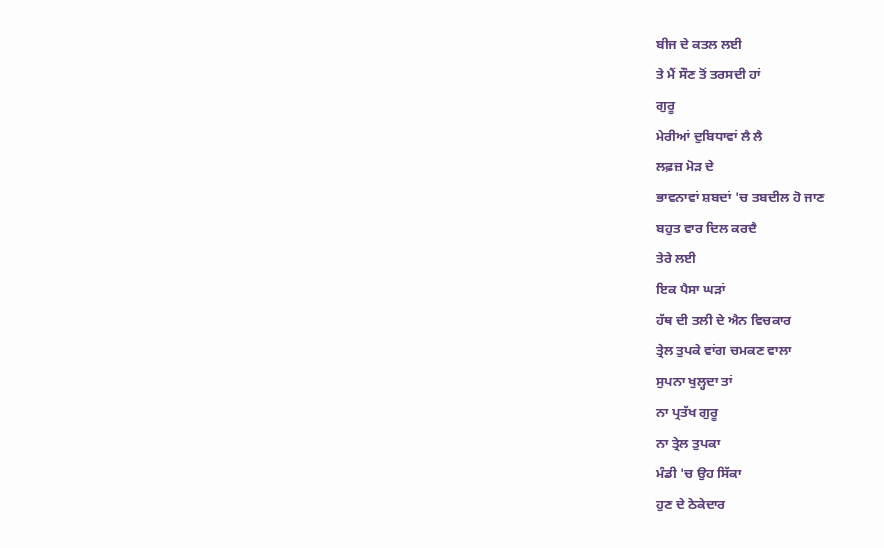ਬੀਜ ਦੇ ਕਤਲ ਲਈ
ਤੇ ਮੈਂ ਸੌਣ ਤੋਂ ਤਰਸਦੀ ਹਾਂ
ਗੁਰੂ
ਮੇਰੀਆਂ ਦੁਬਿਧਾਵਾਂ ਲੈ ਲੈ
ਲਫ਼ਜ਼ ਮੋੜ ਦੇ
ਭਾਵਨਾਵਾਂ ਸ਼ਬਦਾਂ 'ਚ ਤਬਦੀਲ ਹੋ ਜਾਣ
ਬਹੁਤ ਵਾਰ ਦਿਲ ਕਰਦੈ
ਤੇਰੇ ਲਈ
ਇਕ ਪੈਸਾ ਘੜਾਂ
ਹੱਥ ਦੀ ਤਲੀ ਦੇ ਐਨ ਵਿਚਕਾਰ
ਤ੍ਰੇਲ ਤੁਪਕੇ ਵਾਂਗ ਚਮਕਣ ਵਾਲਾ
ਸੁਪਨਾ ਖੁਲ੍ਹਦਾ ਤਾਂ
ਨਾ ਪ੍ਰਤੱਖ ਗੁਰੂ
ਨਾ ਤ੍ਰੇਲ ਤੁਪਕਾ
ਮੰਡੀ 'ਚ ਉਹ ਸਿੱਕਾ
ਹੁਣ ਦੇ ਠੇਕੇਦਾਰ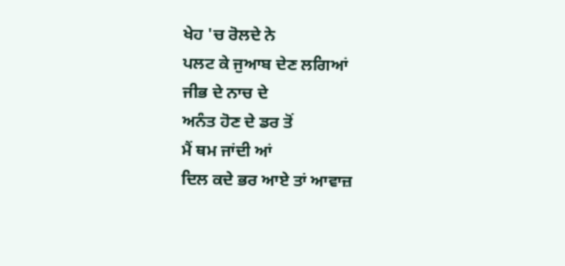ਖੇਹ 'ਚ ਰੋਲਦੇ ਨੇ
ਪਲਟ ਕੇ ਜੁਆਬ ਦੇਣ ਲਗਿਆਂ
ਜੀਭ ਦੇ ਨਾਚ ਦੇ
ਅਨੰਤ ਹੋਣ ਦੇ ਡਰ ਤੋਂ
ਮੈਂ ਥਮ ਜਾਂਦੀ ਆਂ
ਦਿਲ ਕਦੇ ਭਰ ਆਏ ਤਾਂ ਆਵਾਜ਼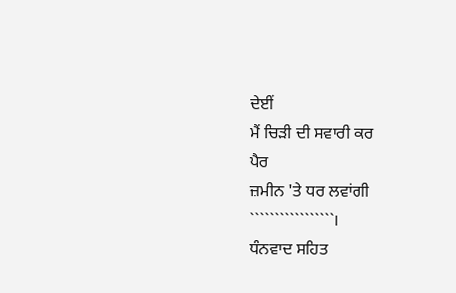ਦੇਈਂ
ਮੈਂ ਚਿੜੀ ਦੀ ਸਵਾਰੀ ਕਰ
ਪੈਰ
ਜ਼ਮੀਨ 'ਤੇ ਧਰ ਲਵਾਂਗੀ
`````````````````।
ਧੰਨਵਾਦ ਸਹਿਤ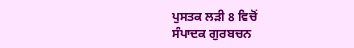ਪੁਸਤਕ ਲੜੀ 8 ਵਿਚੋਂ
ਸੰਪਾਦਕ ਗੁਰਬਚਨ